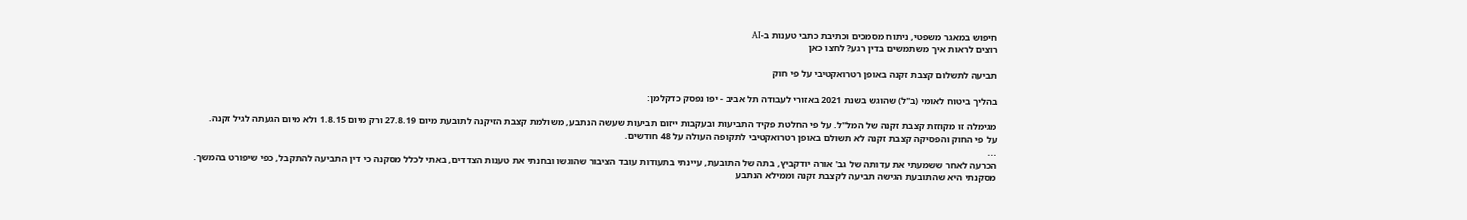חיפוש במאגר משפטי, ניתוח מסמכים וכתיבת כתבי טענות ב-AI
רוצים לראות איך משתמשים בדין רגע? לחצו כאן

תביעה לתשלום קצבת זקנה באופן רטרואקטיבי על פי חוק

בהליך ביטוח לאומי (ב"ל) שהוגש בשנת 2021 באזורי לעבודה תל אביב - יפו נפסק כדקלמן:

מגימלה זו מקוזזת קצבת זקנה של המל"ל. על פי החלטת פקיד התביעות ובעקבות ייזום תביעות שעשה הנתבע, משולמת קצבת הזיקנה לתובעת מיום 27.8.19 ורק מיום 1.8.15 ולא מיום הגעתה לגיל זקנה.
על פי החוק והפסיקה קצבת זקנה לא תשולם באופן רטרואקטיבי לתקופה העולה על 48 חודשים.
...
הכרעה לאחר ששמעתי את עדותה של גב' אורה יודקביץ, בתה של התובעת, עיינתי בתעודות עובד הציבור שהוגשו ובחנתי את טענות הצדדים, באתי לכלל מסקנה כי דין התביעה להתקבל, כפי שיפורט בהמשך.
מסקנתי היא שהתובעת הגישה תביעה לקצבת זקנה וממילא הנתבע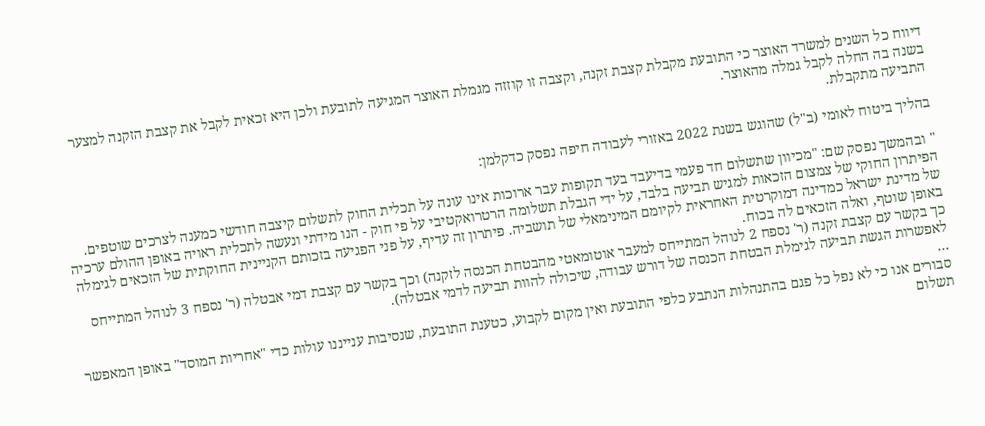דיווח כל השנים למשרד האוצר כי התובעת מקבלת קצבת זקנה, וקצבה זו קוזזה מגמלת האוצר המגיעה לתובעת ולכן היא זכאית לקבל את קצבת הזקנה למצער בשנה בה החלה לקבל גמלה מהאוצר.
התביעה מתקבלת.

בהליך ביטוח לאומי (ב"ל) שהוגש בשנת 2022 באזורי לעבודה חיפה נפסק כדקלמן:

" ובהמשך נפסק שם: "מכיוון שתשלום חד פעמי בדיעבד בעד תקופות עבר ארוכות אינו עונה על תכלית החוק לתשלום קיצבה חודשי כמענה לצרכים שוטפים. הפיתרון החוקי של צמצום הזכאות למגיש תביעה בלבד, על ידי הגבלת תשלומה הרטרואקטיבי על פי חוק - הנו מידתי ונעשה לתכלית ראויה באופן ההולם ערכיה של מדינת ישראל כמדינה דמוקרטית האחראית לקיומם המינימאלי של תושביה. פיתרון זה עדיף, על פני הפגיעה בזכותם הקניינית החוקתית של הזכאים לגימלה באופן שוטף, ואלה הזכאים לה בכוח.
כך בקשר עם קצבת זקנה (ר' נספח 2 לנוהל המתייחס למעבר אוטומאטי מהבטחת הכנסה לזקנה) וכך בקשר עם קצבת דמי אבטלה (ר' נספח 3 לנוהל המתייחס לאפשרות הגשת תביעה לגימלת הבטחת הכנסה של דורש עבודה, שיכולה להוות תביעה לדמי אבטלה).
...
סבורים אנו כי לא נפל כל פגם בהתנהלות הנתבע כלפי התובעת ואין מקום לקבוע, כטענת התובעת, שנסיבות ענייננו עולות כדי "אחריות המוסד" באופן המאפשר תשלום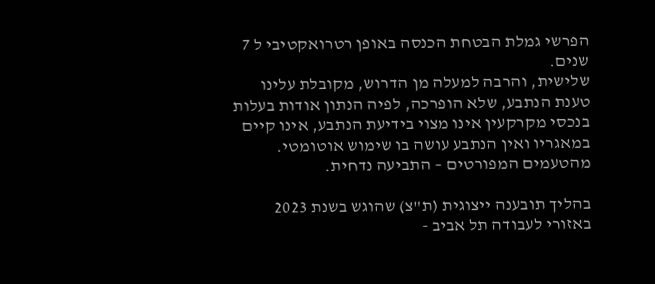הפרשי גמלת הבטחת הכנסה באופן רטרואקטיבי ל 7 שנים.
שלישית, והרבה למעלה מן הדרוש, מקובלת עלינו טענת הנתבע, שלא הופרכה, לפיה הנתון אודות בעלות בנכסי מקרקעין אינו מצוי בידיעת הנתבע, אינו קיים במאגריו ואין הנתבע עושה בו שימוש אוטומטי.
מהטעמים המפורטים – התביעה נדחית.

בהליך תובענה ייצוגית (ת"צ) שהוגש בשנת 2023 באזורי לעבודה תל אביב -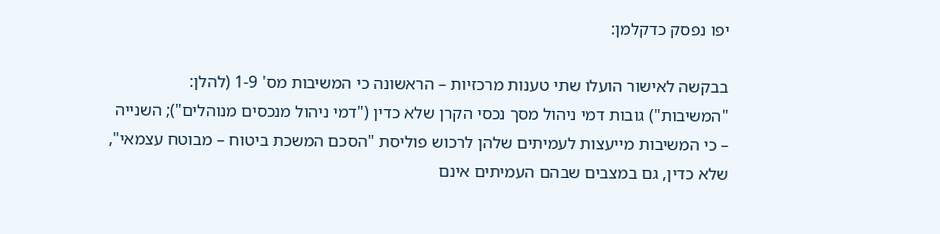יפו נפסק כדקלמן:

בבקשה לאישור הועלו שתי טענות מרכזיות – הראשונה כי המשיבות מס' 1-9 (להלן: "המשיבות") גובות דמי ניהול מסך נכסי הקרן שלא כדין ("דמי ניהול מנכסים מנוהלים"); השנייה – כי המשיבות מייעצות לעמיתים שלהן לרכוש פוליסת "הסכם המשכת ביטוח – מבוטח עצמאי", שלא כדין, גם במצבים שבהם העמיתים אינם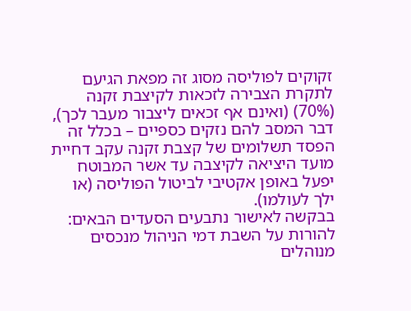זקוקים לפוליסה מסוג זה מפאת הגיעם לתקרת הצבירה לזכאות לקיצבת זקנה (70%) (ואינם אף זכאים ליצבור מעבר לכך), דבר המסב להם נזקים כספיים – בכלל זה הפסד תשלומים של קצבת זקנה עקב דחיית מועד היציאה לקיצבה עד אשר המבוטח יפעל באופן אקטיבי לביטול הפוליסה (או ילך לעולמו).
בבקשה לאישור נתבעים הסעדים הבאים: להורות על השבת דמי הניהול מנכסים מנוהלים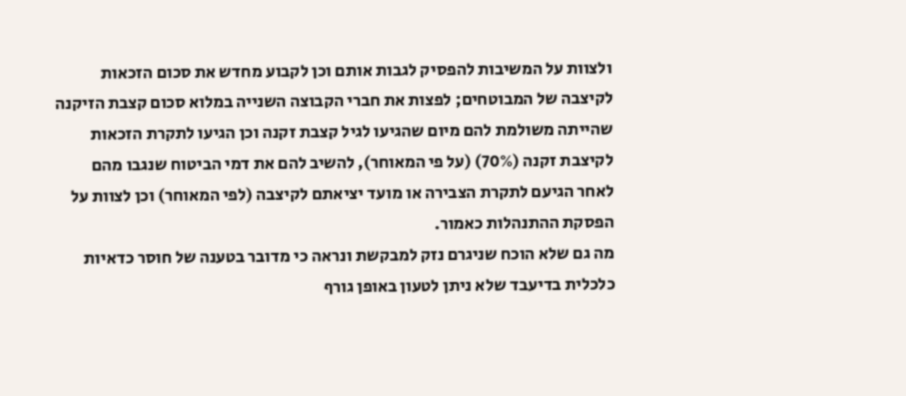ולצוות על המשיבות להפסיק לגבות אותם וכן לקבוע מחדש את סכום הזכאות לקיצבה של המבוטחים; לפצות את חברי הקבוצה השנייה במלוא סכום קצבת הזיקנה שהייתה משולמת להם מיום שהגיעו לגיל קצבת זקנה וכן הגיעו לתקרת הזכאות לקיצבת זקנה (70%) (על פי המאוחר), להשיב להם את דמי הביטוח שנגבו מהם לאחר הגיעם לתקרת הצבירה או מועד יציאתם לקיצבה (לפי המאוחר) וכן לצוות על הפסקת ההתנהלות כאמור.
מה גם שלא הוכח שניגרם נזק למבקשת ונראה כי מדובר בטענה של חוסר כדאיות כלכלית בדיעבד שלא ניתן לטעון באופן גורף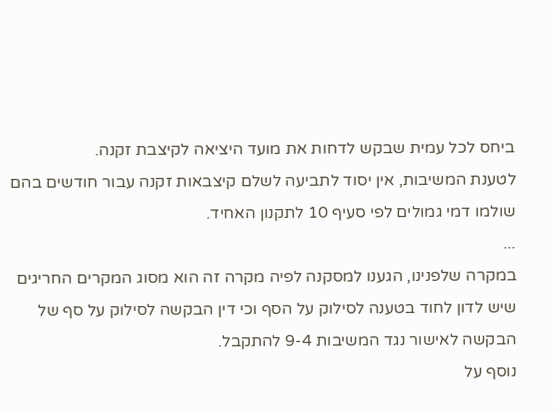ביחס לכל עמית שבקש לדחות את מועד היציאה לקיצבת זקנה.
לטענת המשיבות, אין יסוד לתביעה לשלם קיצבאות זקנה עבור חודשים בהם שולמו דמי גמולים לפי סעיף 10 לתקנון האחיד.
...
במקרה שלפנינו, הגענו למסקנה לפיה מקרה זה הוא מסוג המקרים החריגים שיש לדון לחוד בטענה לסילוק על הסף וכי דין הבקשה לסילוק על סף של הבקשה לאישור נגד המשיבות 9-4 להתקבל.
נוסף על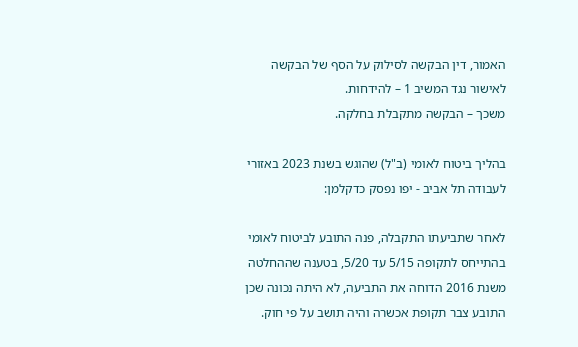האמור, דין הבקשה לסילוק על הסף של הבקשה לאישור נגד המשיב 1 – להידחות.
משכך – הבקשה מתקבלת בחלקה.

בהליך ביטוח לאומי (ב"ל) שהוגש בשנת 2023 באזורי לעבודה תל אביב - יפו נפסק כדקלמן:

לאחר שתביעתו התקבלה, פנה התובע לביטוח לאומי בהתייחס לתקופה 5/15 עד 5/20, בטענה שההחלטה משנת 2016 הדוחה את התביעה, לא היתה נכונה שכן התובע צבר תקופת אכשרה והיה תושב על פי חוק.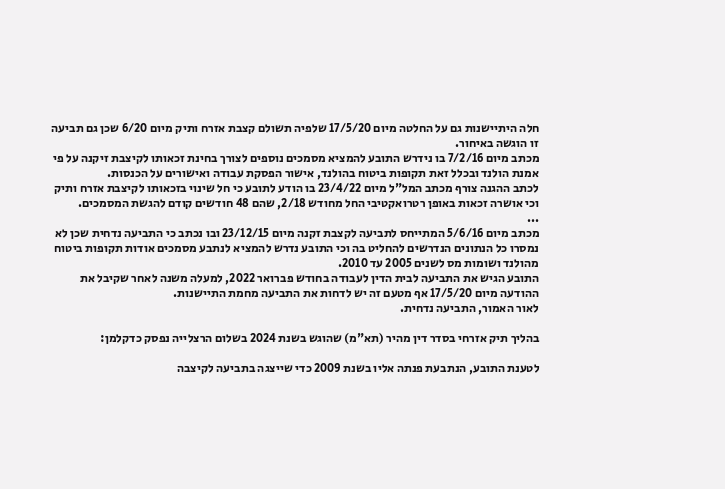חלה היתיישנות גם על החלטה מיום 17/5/20 שלפיה תשולם קצבת אזרח ותיק מיום 6/20 שכן גם תביעה זו הוגשה באיחור.
מכתב מיום 7/2/16 בו נידרש התובע להמציא מסמכים נוספים לצורך בחינת זכאותו לקיצבת זיקנה על פי אמנת הולנד ובכלל זאת תקופות ביטוח בהולנד, אישור הפסקת עבודה ואישורים על הכנסות.
לכתב ההגנה צורף מכתב המל"ל מיום 23/4/22 בו הודע לתובע כי חל שינוי בזכאותו לקיצבת אזרח ותיק וכי אושרה זכאות באופן רטרואקטיבי החל מחודש 2/18, שהם 48 חודשים קודם להגשת המסמכים.
...
מכתב מיום 5/6/16 המתייחס לתביעה לקצבת זקנה מיום 23/12/15 ובו נכתב כי התביעה נדחית שכן לא נמסרו כל הנתונים הנדרשים להחליט בה וכי התובע נדרש להמציא לנתבע מסמכים אודות תקופות ביטוח מהולנד ושומות מס לשנים 2005 עד 2010.
התובע הגיש את התביעה לבית הדין לעבודה בחודש פברואר 2022, למעלה משנה לאחר שקיבל את ההודעה מיום 17/5/20 אף מטעם זה יש לדחות את התביעה מחמת התיישנות.
לאור האמור, התביעה נדחית.

בהליך תיק אזרחי בסדר דין מהיר (תא"מ) שהוגש בשנת 2024 בשלום הרצלייה נפסק כדקלמן:

לטענת התובע, הנתבעת פנתה אליו בשנת 2009 כדי שייצגה בתביעה לקיצבה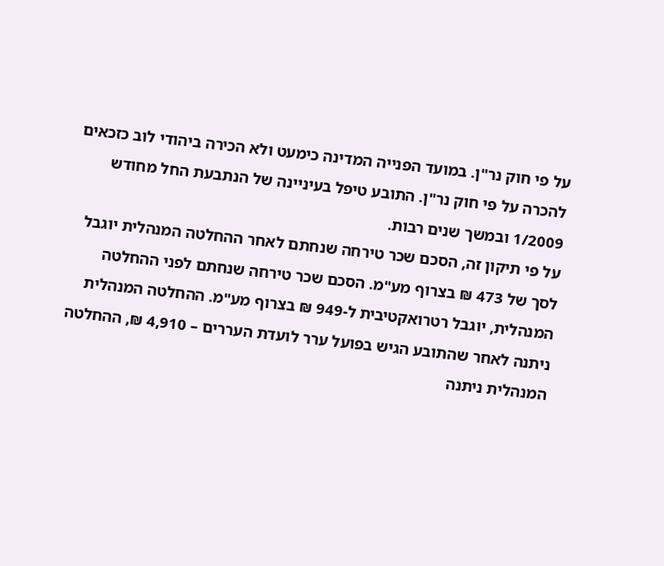על פי חוק נר"ן. במועד הפנייה המדינה כימעט ולא הכירה ביהודי לוב כזכאים להכרה על פי חוק נר"ן. התובע טיפל בעיניינה של הנתבעת החל מחודש 1/2009 ובמשך שנים רבות.
על פי תיקון זה, הסכם שכר טירחה שנחתם לאחר ההחלטה המנהלית יוגבל לסך של 473 ₪ בצרוף מע"מ. הסכם שכר טירחה שנחתם לפני ההחלטה המנהלית, יוגבל רטרואקטיבית ל-949 ₪ בצרוף מע"מ. ההחלטה המנהלית ניתנה לאחר שהתובע הגיש בפועל ערר לועדת העררים – 4,910 ₪, ההחלטה המנהלית ניתנה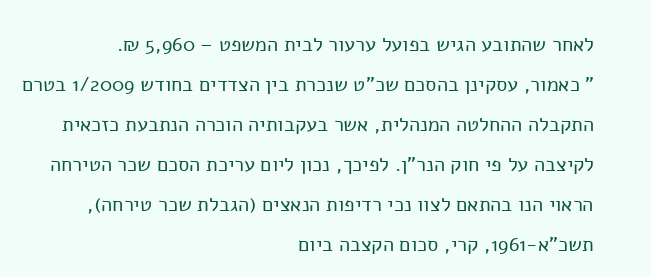לאחר שהתובע הגיש בפועל ערעור לבית המשפט – 5,960 ₪.
" כאמור, עסקינן בהסכם שכ"ט שנכרת בין הצדדים בחודש 1/2009 בטרם התקבלה ההחלטה המנהלית, אשר בעקבותיה הוכרה הנתבעת כזכאית לקיצבה על פי חוק הנר"ן. לפיכך, נכון ליום עריכת הסכם שכר הטירחה הראוי הנו בהתאם לצוו נכי רדיפות הנאצים (הגבלת שכר טירחה), תשכ"א-1961, קרי, סכום הקצבה ביום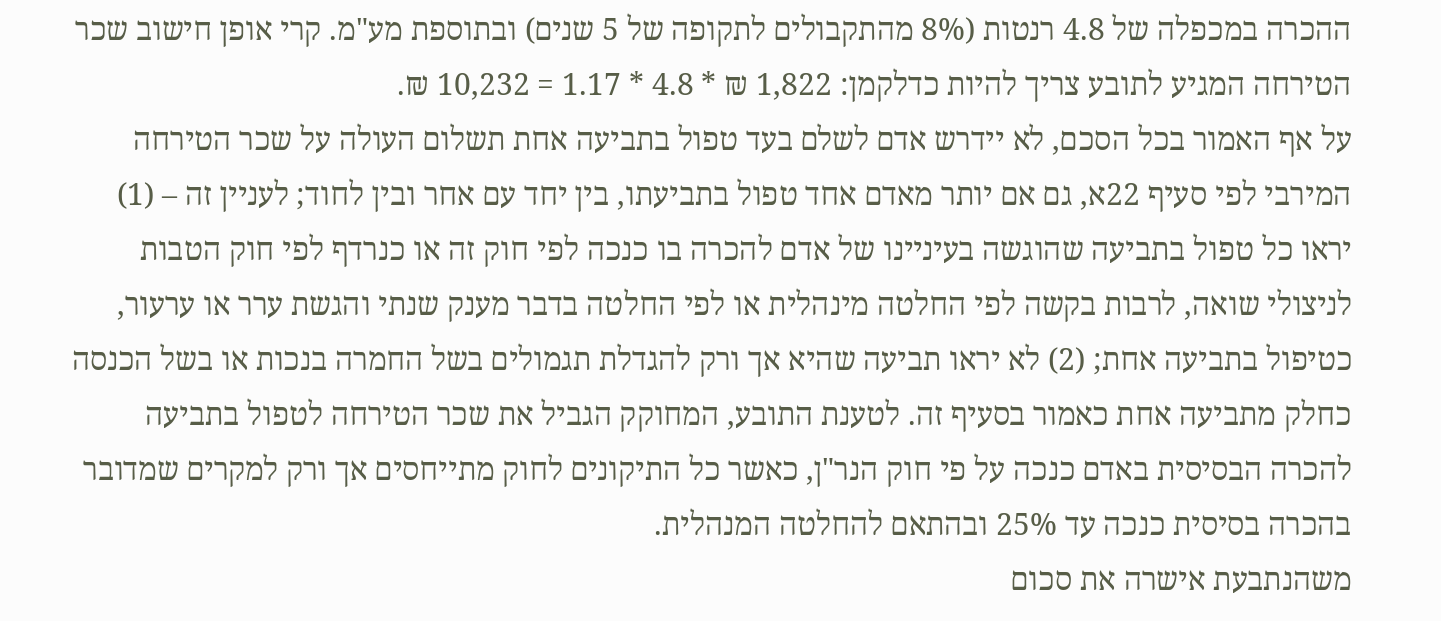ההכרה במכפלה של 4.8 רנטות (8% מהתקבולים לתקופה של 5 שנים) ובתוספת מע"מ. קרי אופן חישוב שכר הטירחה המגיע לתובע צריך להיות כדלקמן: 1,822 ₪ * 4.8 * 1.17 = 10,232 ₪.
על אף האמור בכל הסכם, לא יידרש אדם לשלם בעד טפול בתביעה אחת תשלום העולה על שכר הטירחה המירבי לפי סעיף 22א, גם אם יותר מאדם אחד טפול בתביעתו, בין יחד עם אחר ובין לחוד; לעניין זה – (1) יראו כל טפול בתביעה שהוגשה בעיניינו של אדם להכרה בו כנכה לפי חוק זה או כנרדף לפי חוק הטבות לניצולי שואה, לרבות בקשה לפי החלטה מינהלית או לפי החלטה בדבר מענק שנתי והגשת ערר או ערעור, כטיפול בתביעה אחת; (2) לא יראו תביעה שהיא אך ורק להגדלת תגמולים בשל החמרה בנכות או בשל הכנסה כחלק מתביעה אחת כאמור בסעיף זה. לטענת התובע, המחוקק הגביל את שכר הטירחה לטפול בתביעה להכרה הבסיסית באדם כנכה על פי חוק הנר"ן, כאשר כל התיקונים לחוק מתייחסים אך ורק למקרים שמדובר בהכרה בסיסית כנכה עד 25% ובהתאם להחלטה המנהלית.
משהנתבעת אישרה את סכום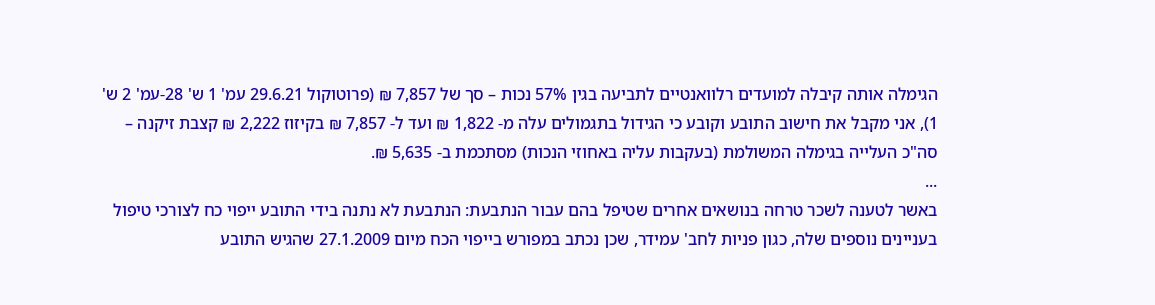הגימלה אותה קיבלה למועדים רלוואנטיים לתביעה בגין 57% נכות – סך של 7,857 ₪ (פרוטוקול 29.6.21 עמ' 1 ש' 28-עמ' 2 ש' 1), אני מקבל את חישוב התובע וקובע כי הגידול בתגמולים עלה מ- 1,822 ₪ ועד ל- 7,857 ₪ בקיזוז 2,222 ₪ קצבת זיקנה – סה"כ העלייה בגימלה המשולמת (בעקבות עליה באחוזי הנכות) מסתכמת ב- 5,635 ₪.
...
באשר לטענה לשכר טרחה בנושאים אחרים שטיפל בהם עבור הנתבעת: הנתבעת לא נתנה בידי התובע ייפוי כח לצורכי טיפול בעניינים נוספים שלה, כגון פניות לחב' עמידר, שכן נכתב במפורש בייפוי הכח מיום 27.1.2009 שהגיש התובע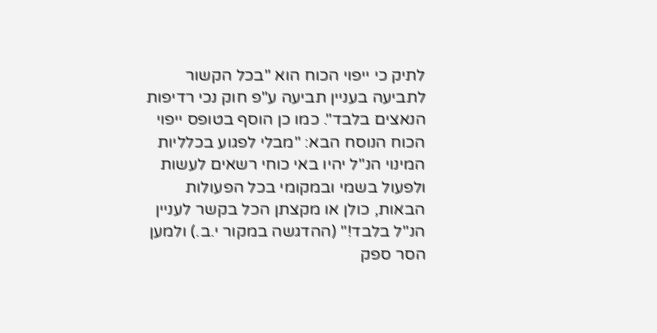לתיק כי ייפוי הכוח הוא "בכל הקשור לתביעה בעניין תביעה ע"פ חוק נכי רדיפות הנאצים בלבד". כמו כן הוסף בטופס ייפוי הכוח הנוסח הבא: "מבלי לפגוע בכלליות המינוי הנ"ל יהיו באי כוחי רשאים לעשות ולפעול בשמי ובמקומי בכל הפעולות הבאות, כולן או מקצתן הכל בקשר לעניין הנ"ל בלבד!" (ההדגשה במקור י.ב.) ולמען הסר ספק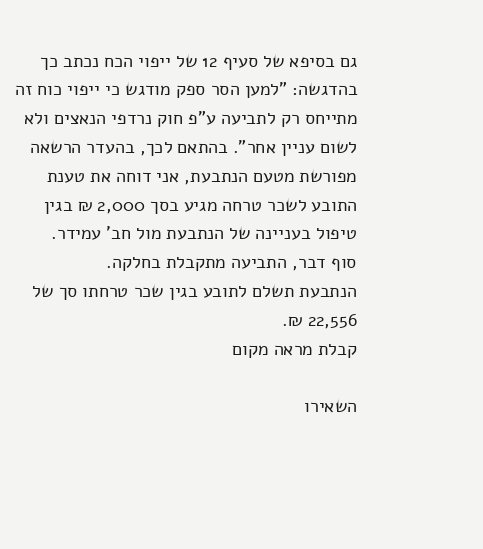גם בסיפא של סעיף 12 של ייפוי הכח נכתב כך בהדגשה: "למען הסר ספק מודגש כי ייפוי כוח זה מתייחס רק לתביעה ע"פ חוק נרדפי הנאצים ולא לשום עניין אחר". בהתאם לכך, בהעדר הרשאה מפורשת מטעם הנתבעת, אני דוחה את טענת התובע לשכר טרחה מגיע בסך 2,000 ₪ בגין טיפול בעניינה של הנתבעת מול חב' עמידר.
סוף דבר, התביעה מתקבלת בחלקה.
הנתבעת תשלם לתובע בגין שכר טרחתו סך של 22,556 ₪.
קבלת מראה מקום

השאירו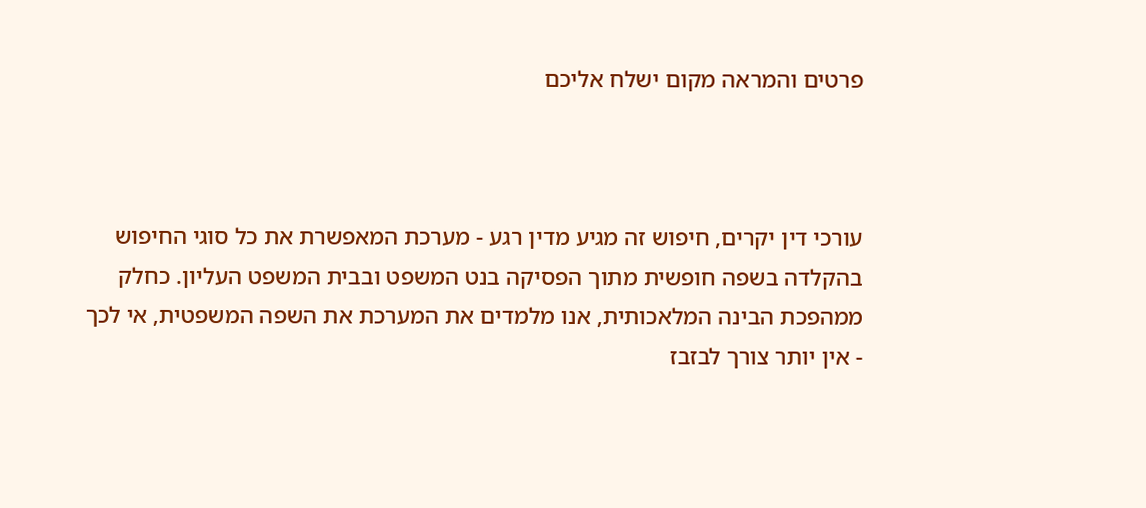פרטים והמראה מקום ישלח אליכם



עורכי דין יקרים, חיפוש זה מגיע מדין רגע - מערכת המאפשרת את כל סוגי החיפוש בהקלדה בשפה חופשית מתוך הפסיקה בנט המשפט ובבית המשפט העליון. כחלק ממהפכת הבינה המלאכותית, אנו מלמדים את המערכת את השפה המשפטית, אי לכך - אין יותר צורך לבזבז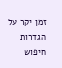זמן יקר על הגדרות חיפוש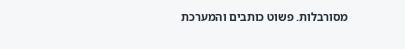מסורבלות. פשוט כותבים והמערכת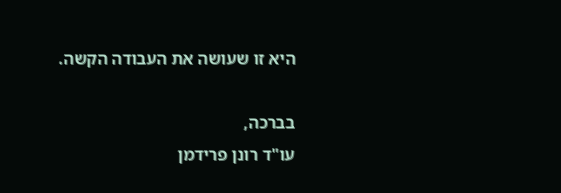היא זו שעושה את העבודה הקשה.

בברכה,
עו"ד רונן פרידמן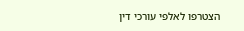הצטרפו לאלפי עורכי דין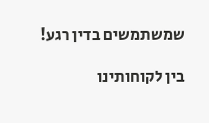שמשתמשים בדין רגע!

בין לקוחותינו